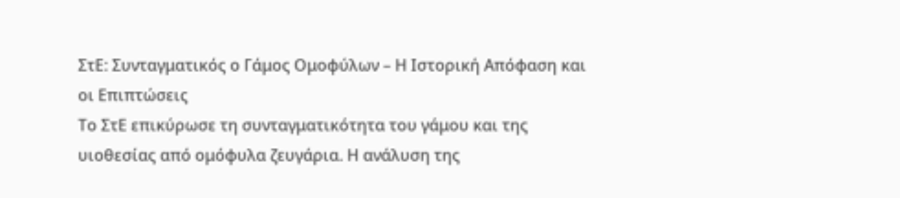ΣτΕ: Συνταγματικός ο Γάμος Ομοφύλων – Η Ιστορική Απόφαση και οι Επιπτώσεις
Το ΣτΕ επικύρωσε τη συνταγματικότητα του γάμου και της υιοθεσίας από ομόφυλα ζευγάρια. Η ανάλυση της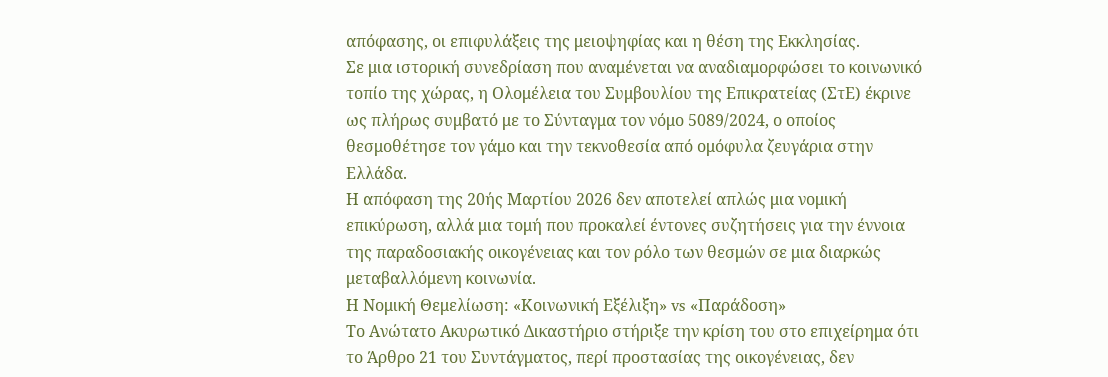απόφασης, οι επιφυλάξεις της μειοψηφίας και η θέση της Εκκλησίας.
Σε μια ιστορική συνεδρίαση που αναμένεται να αναδιαμορφώσει το κοινωνικό τοπίο της χώρας, η Ολομέλεια του Συμβουλίου της Επικρατείας (ΣτΕ) έκρινε ως πλήρως συμβατό με το Σύνταγμα τον νόμο 5089/2024, ο οποίος θεσμοθέτησε τον γάμο και την τεκνοθεσία από ομόφυλα ζευγάρια στην Ελλάδα.
Η απόφαση της 20ής Μαρτίου 2026 δεν αποτελεί απλώς μια νομική επικύρωση, αλλά μια τομή που προκαλεί έντονες συζητήσεις για την έννοια της παραδοσιακής οικογένειας και τον ρόλο των θεσμών σε μια διαρκώς μεταβαλλόμενη κοινωνία.
Η Νομική Θεμελίωση: «Κοινωνική Εξέλιξη» vs «Παράδοση»
Το Ανώτατο Ακυρωτικό Δικαστήριο στήριξε την κρίση του στο επιχείρημα ότι το Άρθρο 21 του Συντάγματος, περί προστασίας της οικογένειας, δεν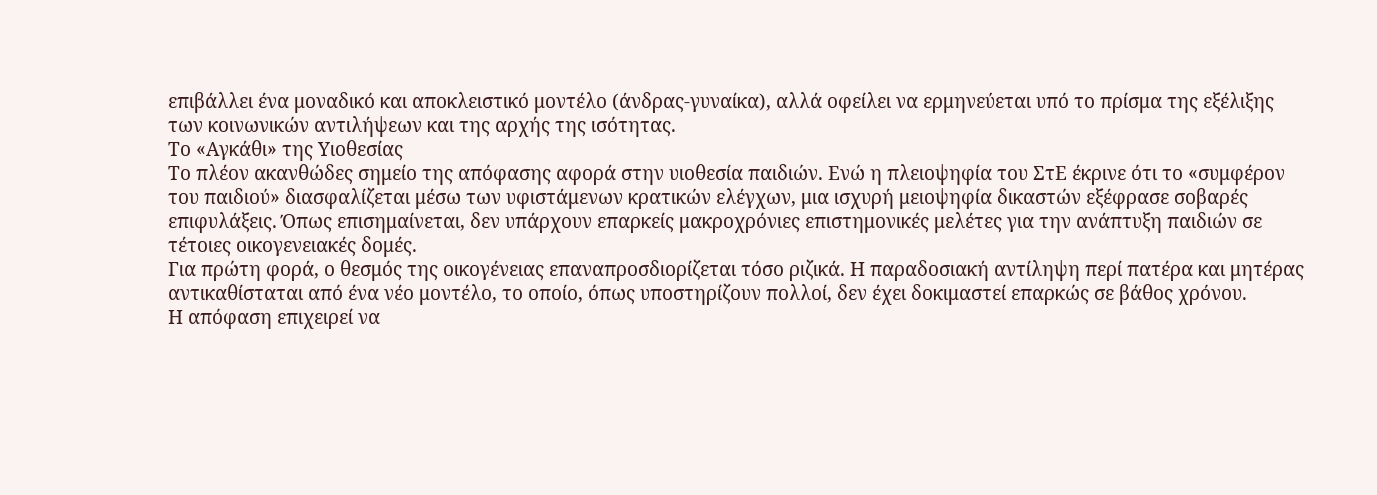επιβάλλει ένα μοναδικό και αποκλειστικό μοντέλο (άνδρας-γυναίκα), αλλά οφείλει να ερμηνεύεται υπό το πρίσμα της εξέλιξης των κοινωνικών αντιλήψεων και της αρχής της ισότητας.
Το «Αγκάθι» της Υιοθεσίας
Το πλέον ακανθώδες σημείο της απόφασης αφορά στην υιοθεσία παιδιών. Ενώ η πλειοψηφία του ΣτΕ έκρινε ότι το «συμφέρον του παιδιού» διασφαλίζεται μέσω των υφιστάμενων κρατικών ελέγχων, μια ισχυρή μειοψηφία δικαστών εξέφρασε σοβαρές επιφυλάξεις. Όπως επισημαίνεται, δεν υπάρχουν επαρκείς μακροχρόνιες επιστημονικές μελέτες για την ανάπτυξη παιδιών σε τέτοιες οικογενειακές δομές.
Για πρώτη φορά, ο θεσμός της οικογένειας επαναπροσδιορίζεται τόσο ριζικά. Η παραδοσιακή αντίληψη περί πατέρα και μητέρας αντικαθίσταται από ένα νέο μοντέλο, το οποίο, όπως υποστηρίζουν πολλοί, δεν έχει δοκιμαστεί επαρκώς σε βάθος χρόνου.
Η απόφαση επιχειρεί να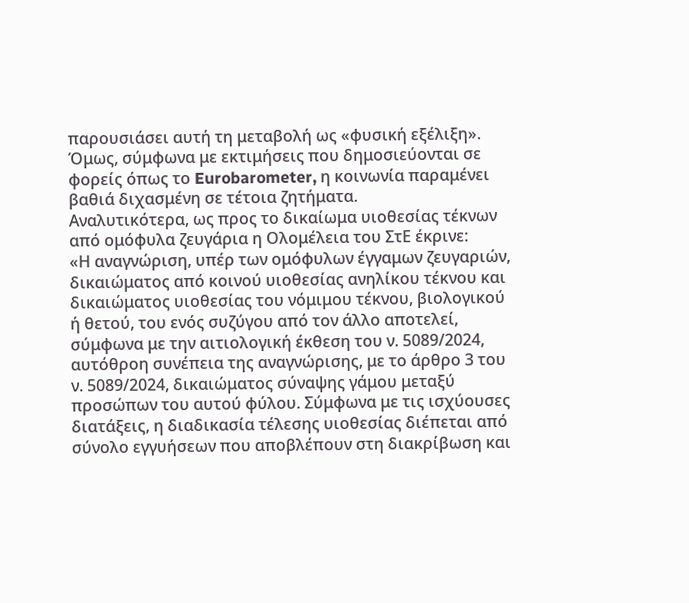παρουσιάσει αυτή τη μεταβολή ως «φυσική εξέλιξη». Όμως, σύμφωνα με εκτιμήσεις που δημοσιεύονται σε φορείς όπως το Eurobarometer, η κοινωνία παραμένει βαθιά διχασμένη σε τέτοια ζητήματα.
Αναλυτικότερα, ως προς το δικαίωμα υιοθεσίας τέκνων από ομόφυλα ζευγάρια η Ολομέλεια του ΣτΕ έκρινε:
«Η αναγνώριση, υπέρ των ομόφυλων έγγαμων ζευγαριών, δικαιώματος από κοινού υιοθεσίας ανηλίκου τέκνου και δικαιώματος υιοθεσίας του νόμιμου τέκνου, βιολογικού ή θετού, του ενός συζύγου από τον άλλο αποτελεί, σύμφωνα με την αιτιολογική έκθεση του ν. 5089/2024, αυτόθροη συνέπεια της αναγνώρισης, με το άρθρο 3 του ν. 5089/2024, δικαιώματος σύναψης γάμου μεταξύ προσώπων του αυτού φύλου. Σύμφωνα με τις ισχύουσες διατάξεις, η διαδικασία τέλεσης υιοθεσίας διέπεται από σύνολο εγγυήσεων που αποβλέπουν στη διακρίβωση και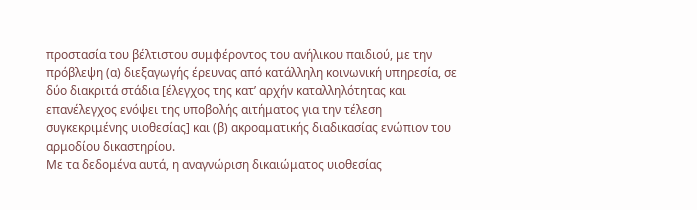προστασία του βέλτιστου συμφέροντος του ανήλικου παιδιού, με την πρόβλεψη (α) διεξαγωγής έρευνας από κατάλληλη κοινωνική υπηρεσία, σε δύο διακριτά στάδια [έλεγχος της κατ’ αρχήν καταλληλότητας και επανέλεγχος ενόψει της υποβολής αιτήματος για την τέλεση συγκεκριμένης υιοθεσίας] και (β) ακροαματικής διαδικασίας ενώπιον του αρμοδίου δικαστηρίου.
Με τα δεδομένα αυτά, η αναγνώριση δικαιώματος υιοθεσίας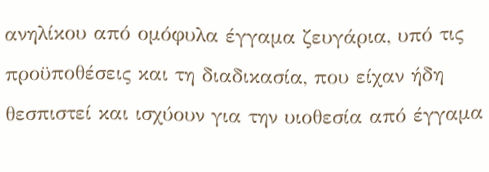ανηλίκου από ομόφυλα έγγαμα ζευγάρια, υπό τις προϋποθέσεις και τη διαδικασία, που είχαν ήδη θεσπιστεί και ισχύουν για την υιοθεσία από έγγαμα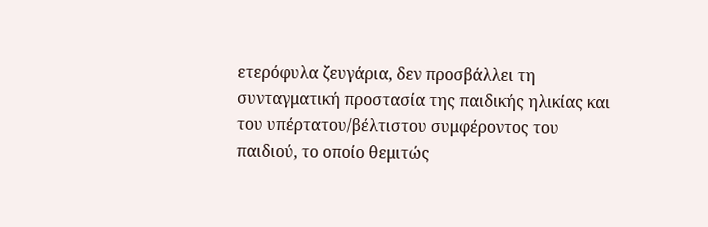ετερόφυλα ζευγάρια, δεν προσβάλλει τη συνταγματική προστασία της παιδικής ηλικίας και του υπέρτατου/βέλτιστου συμφέροντος του παιδιού, το οποίο θεμιτώς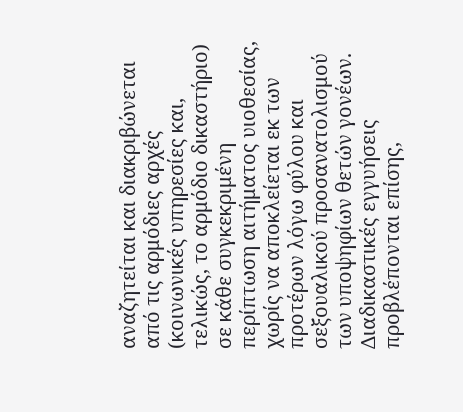αναζητείται και διακριβώνεται από τις αρμόδιες αρχές (κοινωνικές υπηρεσίες και, τελικώς, το αρμόδιο δικαστήριο) σε κάθε συγκεκριμένη περίπτωση αιτήματος υιοθεσίας, χωρίς να αποκλείεται εκ των προτέρων λόγω φύλου και σεξουαλικού προσανατολισμού των υποψηφίων θετών γονέων. Διαδικαστικές εγγυήσεις προβλέπονται επίσης,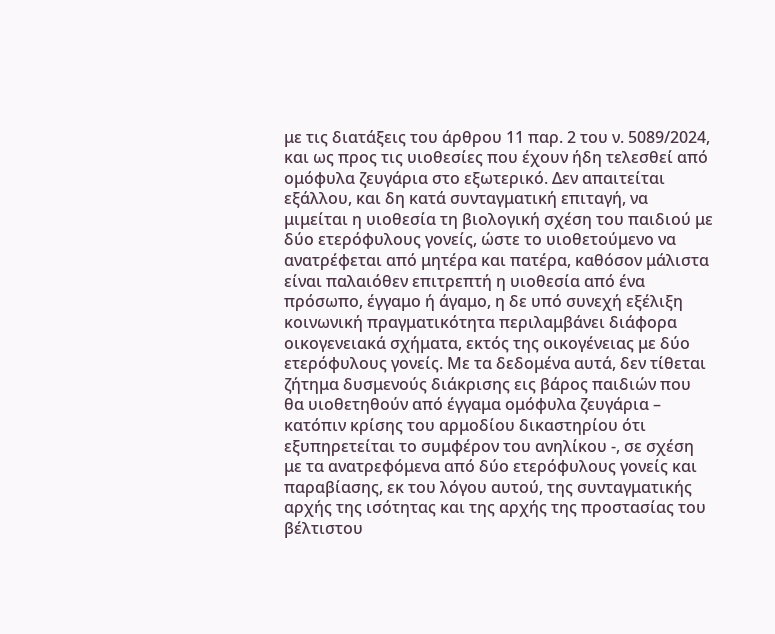με τις διατάξεις του άρθρου 11 παρ. 2 του ν. 5089/2024, και ως προς τις υιοθεσίες που έχουν ήδη τελεσθεί από ομόφυλα ζευγάρια στο εξωτερικό. Δεν απαιτείται εξάλλου, και δη κατά συνταγματική επιταγή, να μιμείται η υιοθεσία τη βιολογική σχέση του παιδιού με δύο ετερόφυλους γονείς, ώστε το υιοθετούμενο να ανατρέφεται από μητέρα και πατέρα, καθόσον μάλιστα είναι παλαιόθεν επιτρεπτή η υιοθεσία από ένα πρόσωπο, έγγαμο ή άγαμο, η δε υπό συνεχή εξέλιξη κοινωνική πραγματικότητα περιλαμβάνει διάφορα οικογενειακά σχήματα, εκτός της οικογένειας με δύο ετερόφυλους γονείς. Με τα δεδομένα αυτά, δεν τίθεται ζήτημα δυσμενούς διάκρισης εις βάρος παιδιών που θα υιοθετηθούν από έγγαμα ομόφυλα ζευγάρια – κατόπιν κρίσης του αρμοδίου δικαστηρίου ότι εξυπηρετείται το συμφέρον του ανηλίκου -, σε σχέση με τα ανατρεφόμενα από δύο ετερόφυλους γονείς και παραβίασης, εκ του λόγου αυτού, της συνταγματικής αρχής της ισότητας και της αρχής της προστασίας του βέλτιστου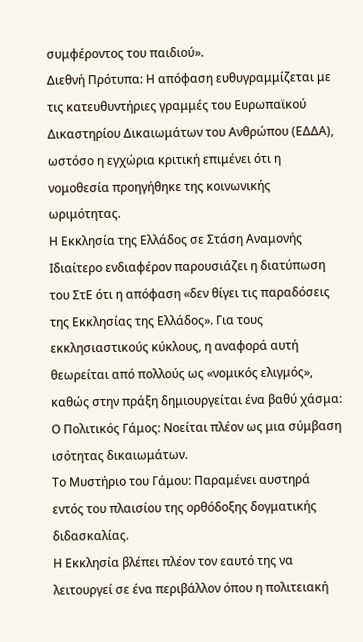συμφέροντος του παιδιού».
Διεθνή Πρότυπα: Η απόφαση ευθυγραμμίζεται με τις κατευθυντήριες γραμμές του Ευρωπαϊκού Δικαστηρίου Δικαιωμάτων του Ανθρώπου (ΕΔΔΑ), ωστόσο η εγχώρια κριτική επιμένει ότι η νομοθεσία προηγήθηκε της κοινωνικής ωριμότητας.
Η Εκκλησία της Ελλάδος σε Στάση Αναμονής
Ιδιαίτερο ενδιαφέρον παρουσιάζει η διατύπωση του ΣτΕ ότι η απόφαση «δεν θίγει τις παραδόσεις της Εκκλησίας της Ελλάδος». Για τους εκκλησιαστικούς κύκλους, η αναφορά αυτή θεωρείται από πολλούς ως «νομικός ελιγμός», καθώς στην πράξη δημιουργείται ένα βαθύ χάσμα:
Ο Πολιτικός Γάμος: Νοείται πλέον ως μια σύμβαση ισότητας δικαιωμάτων.
Το Μυστήριο του Γάμου: Παραμένει αυστηρά εντός του πλαισίου της ορθόδοξης δογματικής διδασκαλίας.
Η Εκκλησία βλέπει πλέον τον εαυτό της να λειτουργεί σε ένα περιβάλλον όπου η πολιτειακή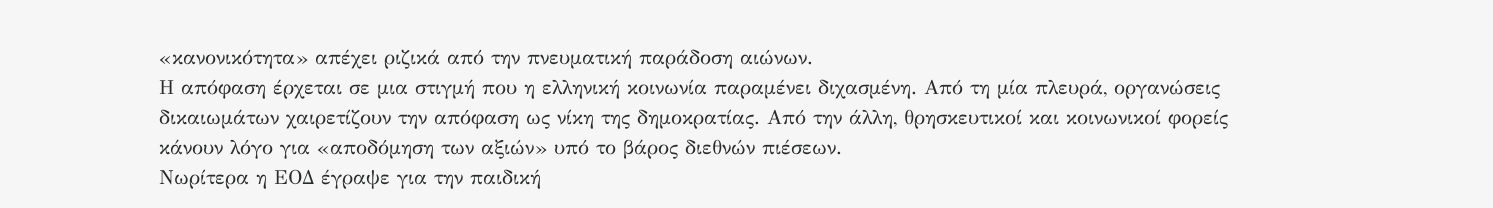«κανονικότητα» απέχει ριζικά από την πνευματική παράδοση αιώνων.
Η απόφαση έρχεται σε μια στιγμή που η ελληνική κοινωνία παραμένει διχασμένη. Από τη μία πλευρά, οργανώσεις δικαιωμάτων χαιρετίζουν την απόφαση ως νίκη της δημοκρατίας. Από την άλλη, θρησκευτικοί και κοινωνικοί φορείς κάνουν λόγο για «αποδόμηση των αξιών» υπό το βάρος διεθνών πιέσεων.
Νωρίτερα η ΕΟΔ έγραψε για την παιδική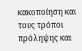κακοποίηση και τους τρόποι πρόληψης και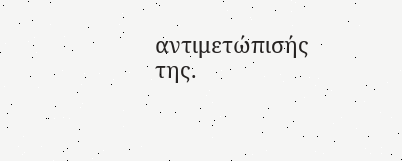αντιμετώπισής της.